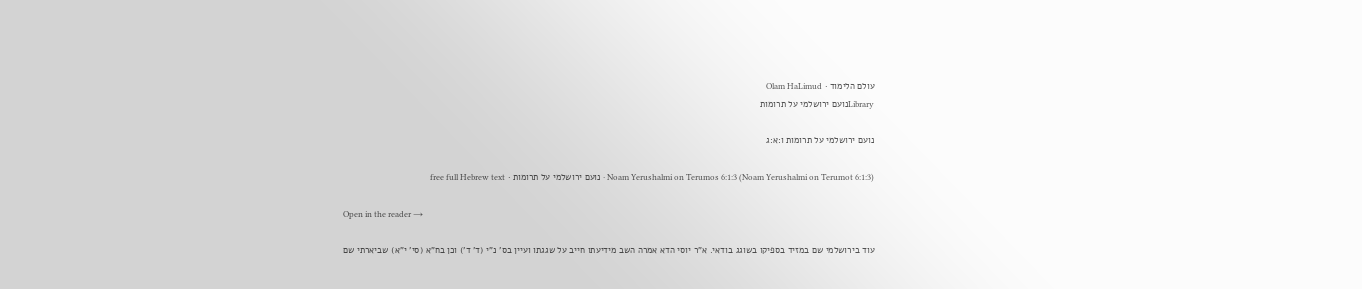עולם הלימוד · Olam HaLimud
Libraryנועם ירושלמי על תרומות

נועם ירושלמי על תרומות ו:א:ג

Noam Yerushalmi on Terumos 6:1:3 (Noam Yerushalmi on Terumot 6:1:3) · נועם ירושלמי על תרומות · free full Hebrew text

Open in the reader →

עוד בירושלמי שם במזיד בספיקו בשוגג בודאי. א"ר יוסי הדא אמרה השב מידיעתו חייב על שגגתו ועיין בס' נ"י (ד' ד') וכן בח"א (סי' י"א) שביארתי שם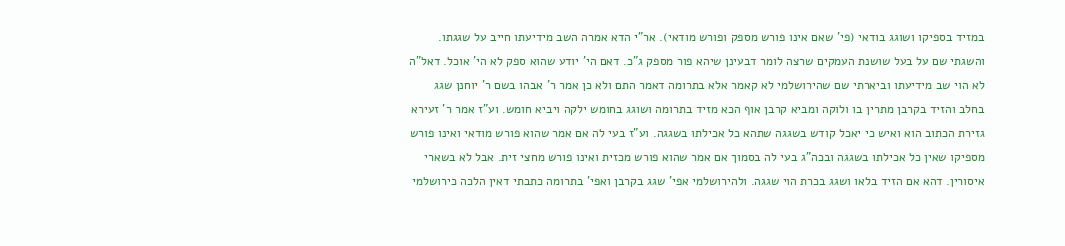במזיד בספיקו ושוגג בודאי (פי' שאם אינו פורש מספק ופורש מודאי). אר"י הדא אמרה השב מידיעתו חייב על שגגתו. והשגתי שם על בעל שושנת העמקים שרצה לומר דבעינן שיהא פור מספק ג"כ. דאם הי' יודע שהוא ספק לא הי' אוכל. דאל"ה לא הוי שב מידיעתו וביארתי שם שהירושלמי לא קאמר אלא בתרומה דאמר התם ולא כן אמר ר' אבהו בשם ר' יוחנן שגג בחלב והזיד בקרבן מתרין בו ולוקה ומביא קרבן אוף הכא מזיד בתרומה ושוגג בחומש ילקה ויביא חומש. וע"ז אמר ר' זעירא גזירת הכתוב הוא ואיש כי יאכל קודש בשגגה שתהא כל אכילתו בשגגה. וע"ז בעי לה אם אמר שהוא פורש מודאי ואינו פורש מספיקו שאין כל אכילתו בשגגה ובכה"ג בעי לה בסמוך אם אמר שהוא פורש מכזית ואינו פורש מחצי זית. אבל לא בשארי איסורין. דהא אם הזיד בלאו ושגג בכרת הוי שגגה. ולהירושלמי אפי' שגג בקרבן ואפי' בתרומה כתבתי דאין הלכה כירושלמי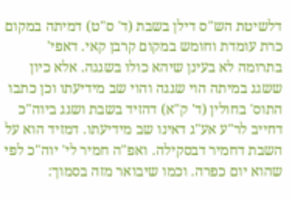דלשיטת הש"ס דילן בשבת (ד' ס"ט) דמיתה במקום כרת עומדת וחומש במקום קרבן קאי. דאפי' בתרומה לא בעינן שיהא כולו בשגגה. אלא כיון ששגג במיתה הוי שגגה והוי שב מידיעתו וכן כתבו התוס' בחולין (ד' ק"א) דהזיד בשבת ושגג ביוה"כ דחייב לר"ע אע"ג דאינו שב מידיעתו. דמזיד הוא על השבת דחמיר דבסקילה. ואפ"ה חמיר לי' יוה"כ לפי שהוא יום כפרה. וכמו שיבואר מזה בסמוך: